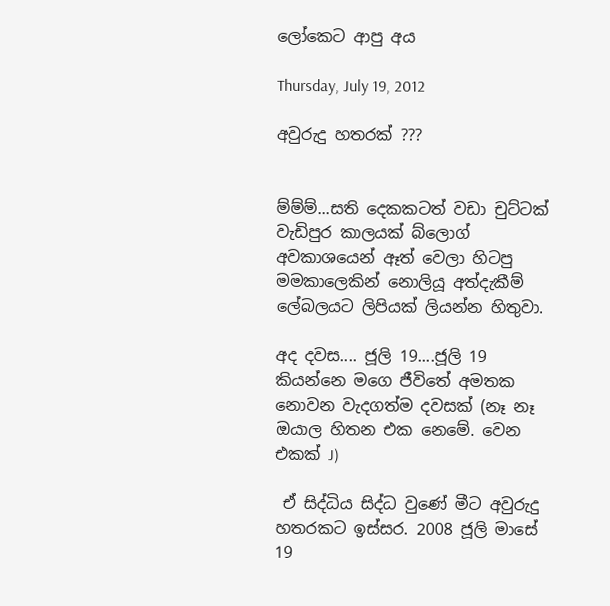ලෝකෙට ආපු අය

Thursday, July 19, 2012

අවුරුදු හතරක් ???


ම්ම්ම්...සති දෙකකටත් වඩා චුට්ටක් වැඩිපුර කාලයක් බ්ලොග් අවකාශයෙන් ඈත් වෙලා හිටපු මමකාලෙකින් නොලියූ අත්දැකීම් ලේබලයට ලිපියක් ලියන්න හිතුවා.

අද දවස.... ජූලි 19....ජූලි 19 කියන්නෙ මගෙ ජීවිතේ අමතක නොවන වැදගත්ම දවසක් (නෑ නෑ ඔයාල හිතන එක නෙමේ. වෙන එකක් J)

 ඒ සිද්ධිය සිද්ධ වුණේ මීට අවුරුදු හතරකට ඉස්සර. 2008 ජූලි මාසේ 19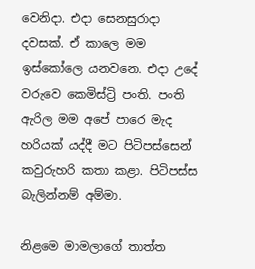වෙනිදා. එදා සෙනසුරාදා දවසක්. ඒ කාලෙ මම ඉස්කෝලෙ යනවනෙ. එදා උදේ වරුවෙ කෙමිස්ට්‍රි පංති. පංති ඇරිල මම අපේ පාරෙ මැද හරියක් යද්දී මට පිටිපස්සෙන් කවුරුහරි කතා කළා. පිටිපස්ස බැලින්නම් අම්මා.

නිළමෙ මාමලාගේ තාත්ත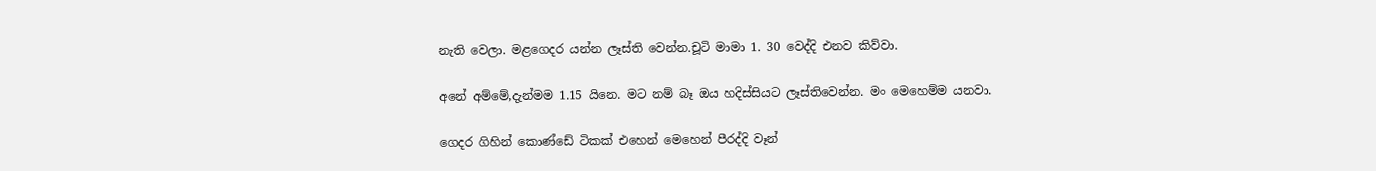නැති වෙලා. මළගෙදර යන්න ලෑස්ති වෙන්න.චූටි මාමා 1. 30 වෙද්දි එනව කිව්වා.

අනේ අම්මේ,දැන්මම 1.15 යිනෙ. මට නම් බෑ ඔය හදිස්සියට ලෑස්තිවෙන්න. මං මෙහෙම්ම යනවා.

ගෙදර ගිහින් කොණ්ඩේ ටිකක් එහෙන් මෙහෙන් පීරද්දි වෑන්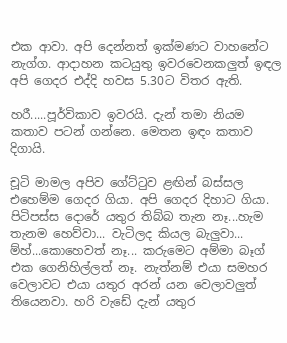එක ආවා. අපි දෙන්නත් ඉක්මණට වාහනේට නැග්ග. ආදාහන කටයුතු ඉවරවෙනකලුත් ඉඳල අපි ගෙදර එද්දි හවස 5.30ට විතර ඇති.

හරී.....පූර්විකාව ඉවරයි. දැන් තමා නියම කතාව පටන් ගන්නෙ. මෙතන ඉඳං කතාව දිගායි.

චූටි මාමල අපිව ගේට්ටුව ළඟින් බස්සල එහෙම්ම ගෙදර ගියා. අපි ගෙදර දිහාට ගියා. පිටිපස්ස දොරේ යතුර තිබ්බ තැන නෑ...හැම තැනම හෙව්වා... වැටිලද කියල බැලුවා... ම්හ්...කොහෙවත් නෑ... කරුමෙට අම්මා බෑග් එක ගෙනිහිල්ලත් නෑ. නැත්නම් එයා සමහර වෙලාවට එයා යතුර අරන් යන වෙලාවලුත් තියෙනවා. හරි වැඩේ දැන් යතුර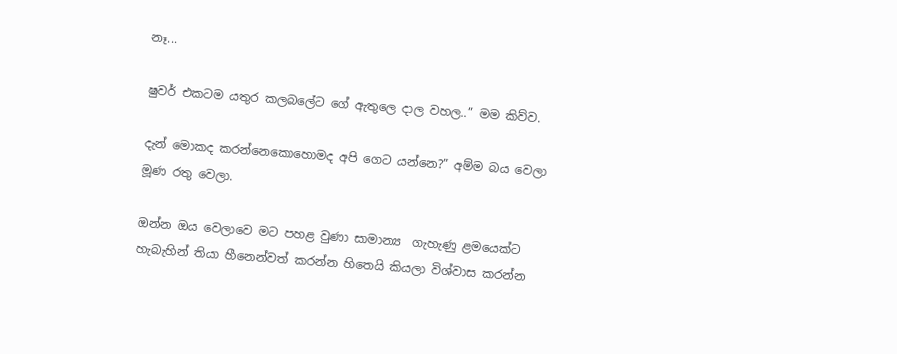නෑ...

ෂුවර් එකටම යතුර කලබලේට ගේ ඇතුලෙ දාල වහල..” මම කිව්ව.

දැන් මොකද කරන්නෙකොහොමද අපි ගෙට යන්නෙ?” අම්ම බය වෙලා මූණ රතු වෙලා.

ඔන්න ඔය වෙලාවෙ මට පහළ වුණා සාමාන්‍ය  ගැහැණු ළමයෙක්ට හැබැහින් තියා හීනෙන්වත් කරන්න හිතෙයි කියලා විශ්වාස කරන්න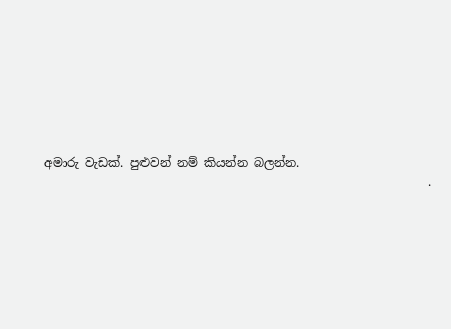අමාරු වැඩක්. පුළුවන් නම් කියන්න බලන්න.
                                                                .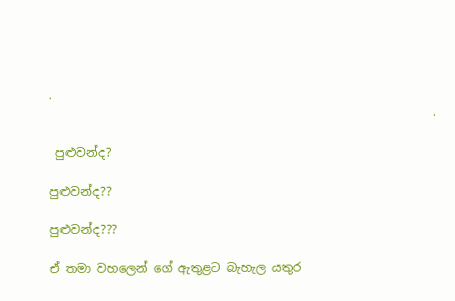.
                                                                .

 පුළුවන්ද?

පුළුවන්ද??

පුළුවන්ද???

ඒ තමා වහලෙන් ගේ ඇතුළට බැහැල යතුර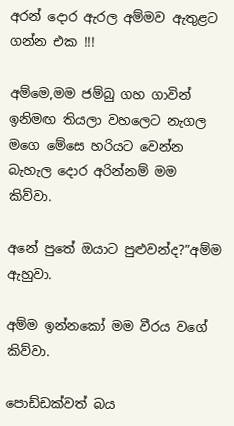අරන් දොර ඇරල අම්මව ඇතුළට ගන්න එක !!!

අම්මෙ,මම ජම්බු ගහ ගාවින් ඉනිමඟ තියලා වහලෙට නැගල මගෙ මේසෙ හරියට වෙන්න බැහැල දොර අරින්නම් මම කිව්වා.

අනේ පුතේ ඔයාට පුළුවන්ද?”අම්ම ඇහුවා.

අම්ම ඉන්නකෝ මම වීරය වගේ කිව්වා.

පොඩ්ඩක්වත් බය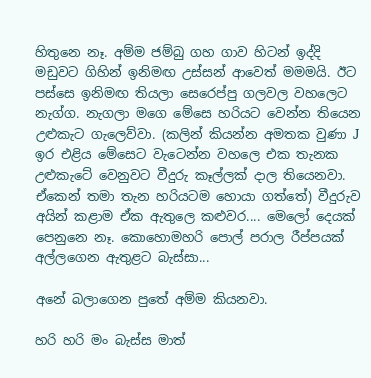හිතුනෙ නෑ. අම්ම ජම්බු ගහ ගාව හිටන් ඉද්දි මඩුවට ගිහින් ඉනිමඟ උස්සන් ආවෙත් මමමයි. ඊට පස්සෙ ඉනිමඟ තියලා සෙරෙප්පු ගලවල වහලෙට නැග්ග. නැගලා මගෙ මේසෙ හරියට වෙන්න තියෙන උළුකැට ගැලෙව්වා. (කලින් කියන්න අමතක වුණා J ඉර එළිය මේසෙට වැටෙන්න වහලෙ එක තැනක උළුකැටේ වෙනුවට වීදුරු කෑල්ලක් දාල තියෙනවා. ඒකෙන් තමා තැන හරියටම හොයා ගත්තේ) වීදුරුව අයින් කළාම ඒක ඇතුලෙ කළුවර.... මෙලෝ දෙයක් පෙනුනෙ නෑ. කොහොමහරි පොල් පරාල රීප්පයක් අල්ලගෙන ඇතුළට බැස්සා...

අනේ බලාගෙන පුතේ අම්ම කියනවා.

හරි හරි මං බැස්ස මාත්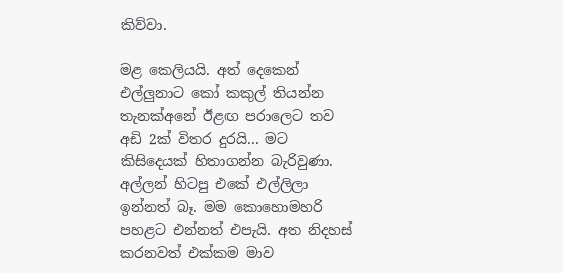කිව්වා.

මළ කෙලියයි. අත් දෙකෙන් එල්ලුනාට කෝ කකුල් තියන්න තැනක්අනේ ඊළඟ පරාලෙට තව අඩි 2ක් විතර දුරයි... මට කිසිදෙයක් හිතාගන්න බැරිවුණා. අල්ලන් හිටපු එකේ එල්ලිලා ඉන්නත් බෑ. මම කොහොමහරි පහළට එන්නත් එපැයි. අත නිදහස් කරනවත් එක්කම මාව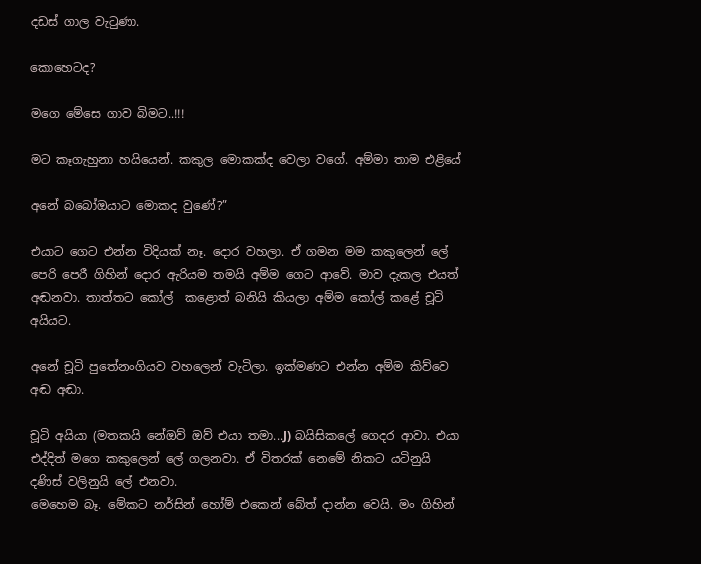දඩස් ගාල වැටුණා.

කොහෙටද?

මගෙ මේසෙ ගාව බිමට..!!!

මට කෑගැහුනා හයියෙන්. කකුල මොකක්ද වෙලා වගේ. අම්මා තාම එළියේ

අනේ බබෝඔයාට මොකද වුණේ?”

එයාට ගෙට එන්න විදියක් නෑ. දොර වහලා. ඒ ගමන මම කකුලෙන් ලේ පෙරි පෙරී ගිහින් දොර ඇරියම තමයි අම්ම ගෙට ආවේ. මාව දැකල එයත් අඬනවා. තාත්තට කෝල්  කළොත් බනියි කියලා අම්ම කෝල් කළේ චූටි අයියට.

අනේ චූටි පුතේනංගියව වහලෙන් වැටිලා. ඉක්මණට එන්න අම්ම කිව්වෙ අඬ අඬා.

චූටි අයියා (මතකයි නේඔව් ඔව් එයා තමා...J) බයිසිකලේ ගෙදර ආවා. එයා එද්දිත් මගෙ කකුලෙන් ලේ ගලනවා. ඒ විතරක් නෙමේ නිකට යටිනුයි දණිස් වලිනුයි ලේ එනවා.
මෙහෙම බෑ. මේකට නර්සින් හෝම් එකෙන් බේත් දාන්න වෙයි. මං ගිහින්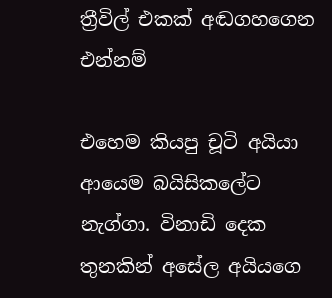ත්‍රීවිල් එකක් අඬගහගෙන එන්නම්

එහෙම කියපු චූටි අයියා ආයෙම බයිසිකලේට නැග්ගා. විනාඩි දෙක තුනකින් අසේල අයියගෙ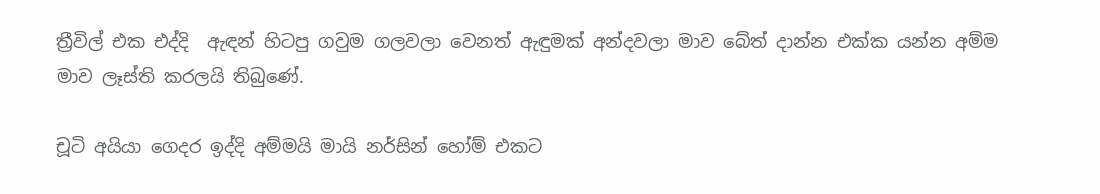ත්‍රීවිල් එක එද්දි  ඇඳන් හිටපු ගවුම ගලවලා වෙනත් ඇඳුමක් අන්දවලා මාව බේත් දාන්න එක්ක යන්න අම්ම මාව ලෑස්ති කරලයි තිබුණේ.

චූටි අයියා ගෙදර ඉද්දි අම්මයි මායි නර්සින් හෝම් එකට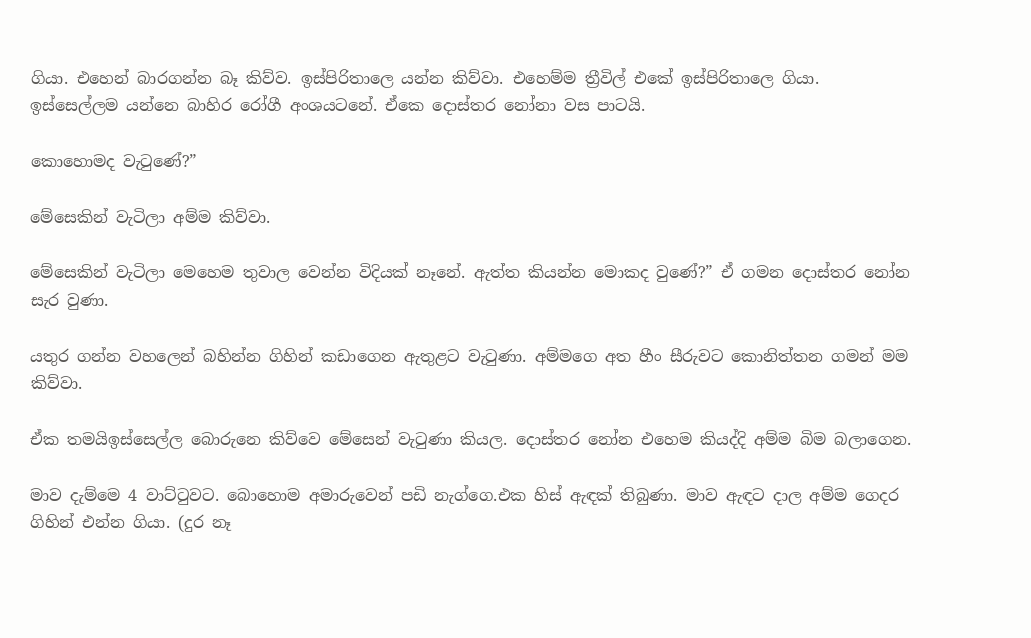ගියා. එහෙන් බාරගන්න බෑ කිව්ව. ඉස්පිරිතාලෙ යන්න කිව්වා. එහෙම්ම ත්‍රීවිල් එකේ ඉස්පිරිතාලෙ ගියා. ඉස්සෙල්ලම යන්නෙ බාහිර රෝගී අංශයටනේ. ඒකෙ දොස්තර නෝනා වස පාටයි.

කොහොමද වැටුණේ?”

මේසෙකින් වැටිලා අම්ම කිව්වා.

මේසෙකින් වැටිලා මෙහෙම තුවාල වෙන්න විදියක් නෑනේ. ඇත්ත කියන්න මොකද වුණේ?” ඒ ගමන දොස්තර නෝන සැර වුණා.

යතුර ගන්න වහලෙන් බහින්න ගිහින් කඩාගෙන ඇතුළට වැටුණා. අම්මගෙ අත හීං සීරුවට කොනිත්තන ගමන් මම කිව්වා.

ඒක තමයිඉස්සෙල්ල බොරුනෙ කිව්වෙ මේසෙන් වැටුණා කියල. දොස්තර නෝන එහෙම කියද්දි අම්ම බිම බලාගෙන.

මාව දැම්මෙ 4 වාට්ටුවට. බොහොම අමාරුවෙන් පඩි නැග්ගෙ.එක හිස්‌ ඇඳක් තිබුණා. මාව ඇඳට දාල අම්ම ගෙදර ගිහින් එන්න ගියා. (දුර නෑ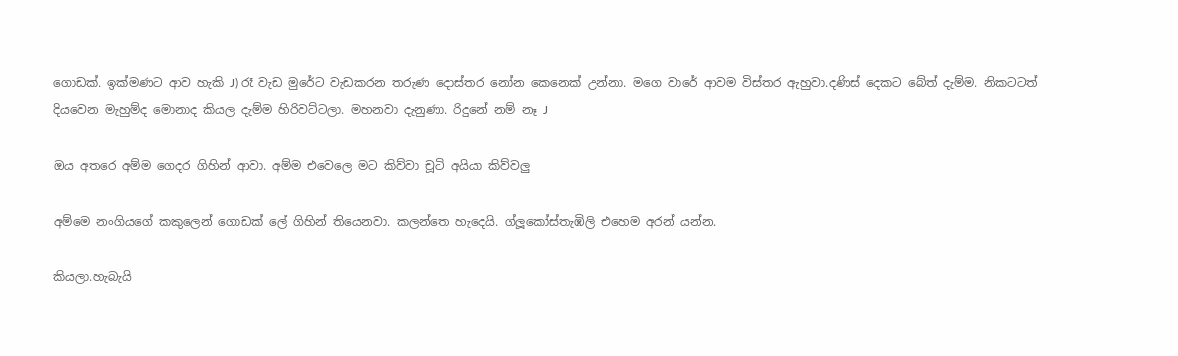ගොඩක්. ඉක්මණට ආව හැකි J) රෑ වැඩ මුරේට වැඩකරන තරුණ දොස්තර නෝන කෙනෙක් උන්නා. මගෙ වාරේ ආවම විස්තර ඇහුවා.දණිස් දෙකට බේත් දැම්ම. නිකටටත් දියවෙන මැහුම්ද මොනාද කියල දැම්ම හිරිවට්ටලා. මහනවා දැනුණා. රිදුනේ නම් නෑ J

ඔය අතරෙ අම්ම ගෙදර ගිහින් ආවා. අම්ම එවෙලෙ මට කිව්වා චූටි අයියා කිව්වලු

අම්මෙ නංගියගේ කකුලෙන් ගොඩක් ලේ ගිහින් තියෙනවා. කලන්තෙ හැදෙයි. ග්ලූකෝස්තැඹිලි එහෙම අරන් යන්න.

කියලා.හැබැයි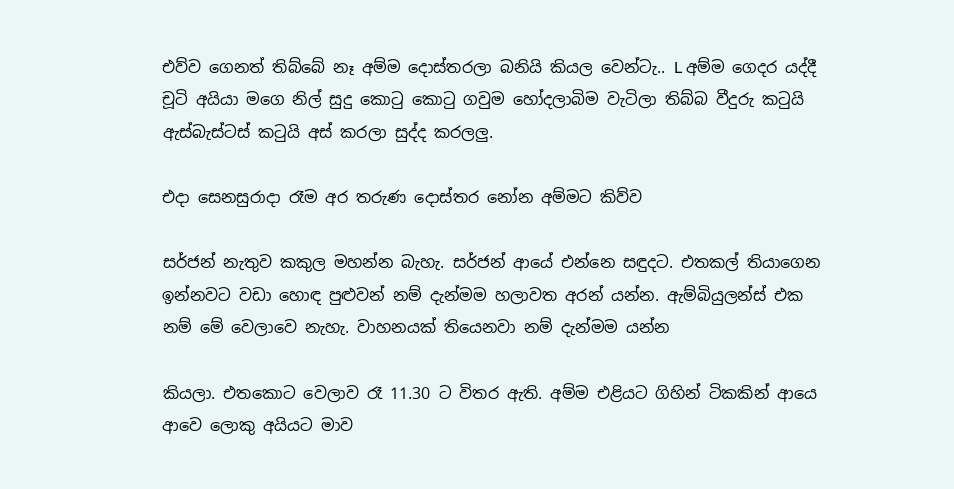එව්ව ගෙනත් තිබ්බේ නෑ අම්ම දොස්තරලා බනියි කියල වෙන්ටැ.. L අම්ම ගෙදර යද්දී චූටි අයියා මගෙ නිල් සුදු කොටු කොටු ගවුම හෝදලාබිම වැටිලා තිබ්බ වීදුරු කටුයි ඇස්බැස්ටස් කටුයි අස් කරලා සුද්ද කරලලු.

එදා සෙනසුරාදා රෑම අර තරුණ දොස්තර නෝන අම්මට කිව්ව

සර්ජන් නැතුව කකුල මහන්න බැහැ. සර්ජන් ආයේ එන්නෙ සඳුදට. එතකල් තියාගෙන ඉන්නවට වඩා හොඳ පුළුවන් නම් දැන්මම හලාවත අරන් යන්න. ඇම්බියුලන්ස් එක නම් මේ වෙලාවෙ නැහැ. වාහනයක් තියෙනවා නම් දැන්මම යන්න

කියලා. එතකොට වෙලාව රෑ 11.30 ට විතර ඇති. අම්ම එළියට ගිහින් ටිකකින් ආයෙ ආවෙ ලොකු අයියට මාව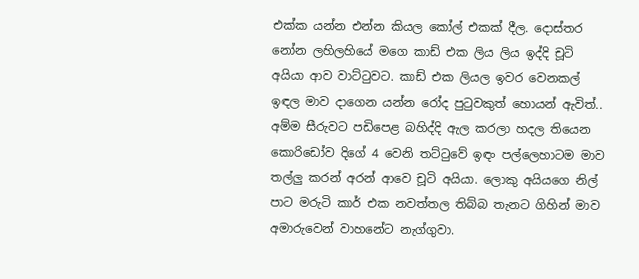එක්ක යන්න එන්න කියල කෝල් එකක් දීල. දොස්තර නෝන ලහිලහියේ මගෙ කාඩ් එක ලිය ලිය ඉද්දි චූටි අයියා ආව වාට්ටුවට. කාඩ් එක ලියල ඉවර වෙනකල් ඉඳල මාව දාගෙන යන්න රෝද පුටුවකුත් හොයන් ඇවිත්.. අම්ම සීරුවට පඩිපෙළ බහිද්දි ඇල කරලා හදල තියෙන කොරිඩෝව දිගේ 4 වෙනි තට්ටුවේ ඉඳං පල්ලෙහාටම මාව තල්ලු කරන් අරන් ආවෙ චූටි අයියා. ලොකු අයියගෙ නිල් පාට මරුටි කාර් එක නවත්තල තිබ්බ තැනට ගිහින් මාව අමාරුවෙන් වාහනේට නැග්ගුවා.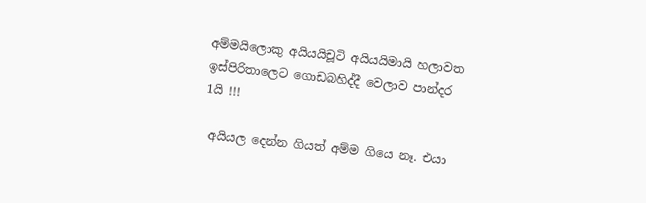අම්මයිලොකු අයියයිචූටි අයියයිමායි හලාවත ඉස්පිරිතාලෙට ගොඩබහිද්දී වෙලාව පාන්දර 1යි !!!

 අයියල දෙන්න ගියත් අම්ම ගියෙ නෑ. එයා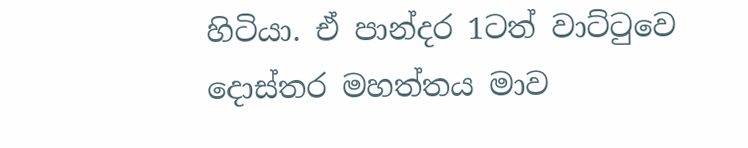හිටියා. ඒ පාන්දර 1ටත් වාට්ටුවෙ දොස්තර මහත්තය මාව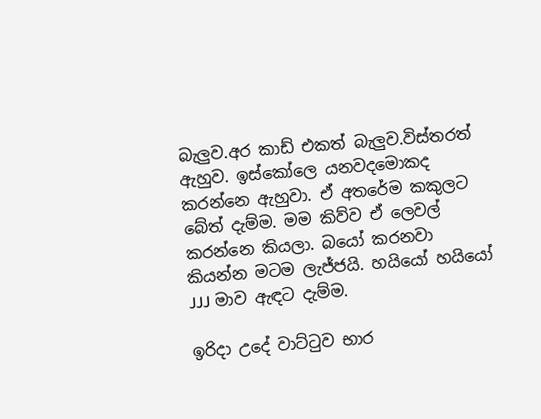බැලුව.අර කාඩ් එකත් බැලුව.විස්තරත් ඇහුව. ඉස්කෝලෙ යනවදමොකද කරන්නෙ ඇහුවා. ඒ අතරේම කකුලට බේත් දැම්ම. මම කිව්ව ඒ ලෙවල් කරන්නෙ කියලා. බයෝ කරනවා කියන්න මටම ලැජ්ජයි. හයියෝ හයියෝ JJJ මාව ඇඳට දැම්ම.

ඉරිදා උදේ වාට්ටුව භාර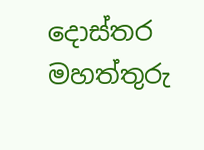දොස්තර මහත්තුරු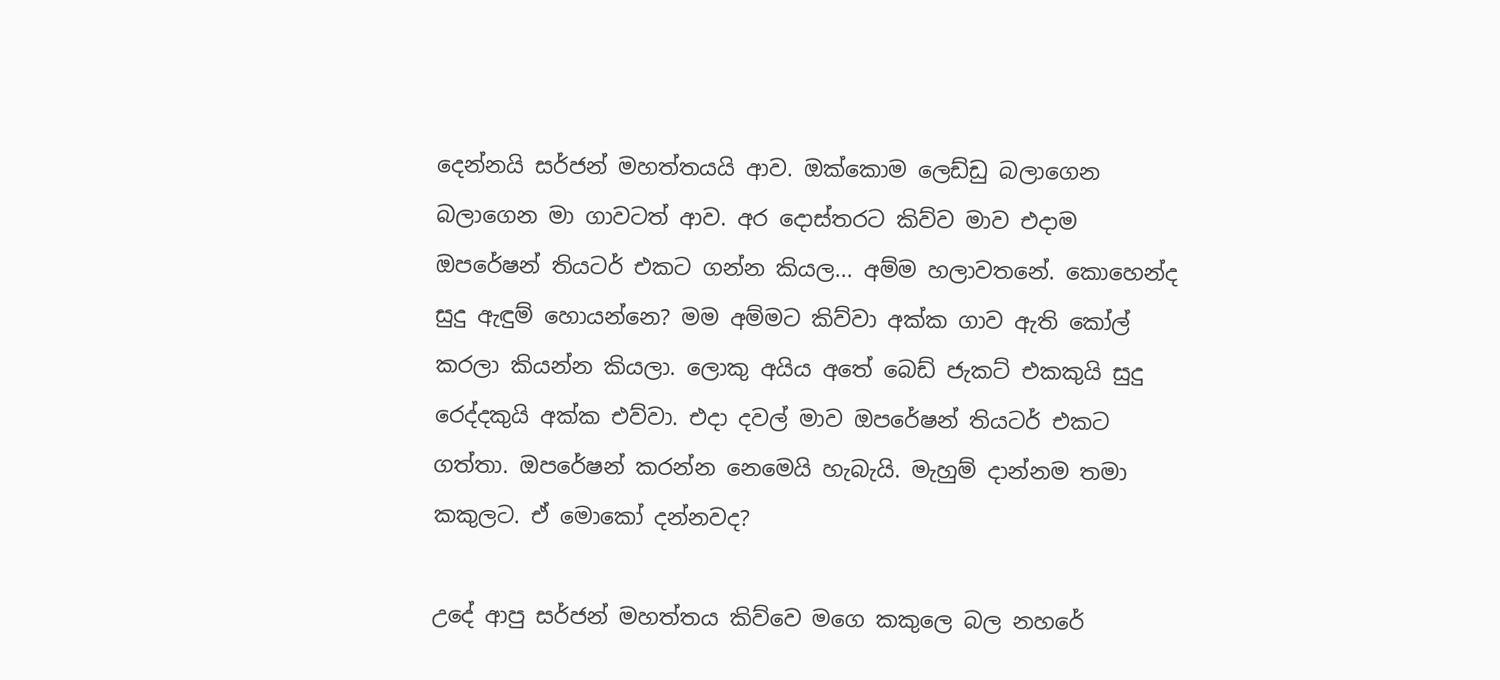දෙන්නයි සර්ජන් මහත්තයයි ආව. ඔක්කොම ලෙඩ්ඩු බලාගෙන බලාගෙන මා ගාවටත් ආව. අර දොස්තරට කිව්ව මාව එදාම ඔපරේෂන් තියටර් එකට ගන්න කියල... අම්ම හලාවතනේ. කොහෙන්ද සුදු ඇඳුම් හොයන්නෙ? මම අම්මට කිව්වා අක්ක ගාව ඇති කෝල් කරලා කියන්න කියලා. ලොකු අයිය අතේ බෙඩ් ජැකට් එකකුයි සුදු රෙද්දකුයි අක්ක එව්වා. එදා දවල් මාව ඔපරේෂන් තියටර් එකට ගත්තා. ඔපරේෂන් කරන්න නෙමෙයි හැබැයි. මැහුම් දාන්නම තමා කකුලට. ඒ මොකෝ දන්නවද?

උදේ ආපු සර්ජන් මහත්තය කිව්වෙ මගෙ කකුලෙ බල නහරේ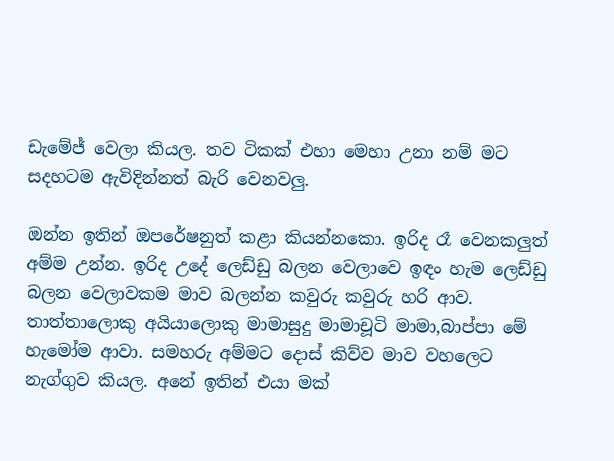ඩැමේජ් වෙලා කියල. තව ටිකක් එහා මෙහා උනා නම් මට සදහටම ඇවිදින්නත් බැරි වෙනවලු.

ඔන්න ඉතින් ඔපරේෂනුත් කළා කියන්නකො. ඉරිද රෑ වෙනකලුත් අම්ම උන්න. ඉරිද උදේ ලෙඩ්ඩු බලන වෙලාවෙ ඉඳං හැම ලෙඩ්ඩු බලන වෙලාවකම මාව බලන්න කවුරු කවුරු හරි ආව. තාත්තාලොකු අයියාලොකු මාමාසුදු මාමාචූටි මාමා,බාප්පා මේ හැමෝම ආවා. සමහරු අම්මට දොස් කිව්ව මාව වහලෙට නැග්ගුව කියල. අනේ ඉතින් එයා මක්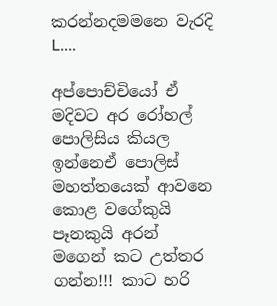කරන්නදමමනෙ වැරදි L....

අප්පොච්චියෝ ඒ මදිවට අර රෝහල් පොලිසිය කියල ඉන්නෙඒ පොලිස් මහත්තයෙක් ආවනෙ කොළ වගේකුයි පෑනකුයි අරන් මගෙන් කට උත්තර ගන්න!!! කාට හරි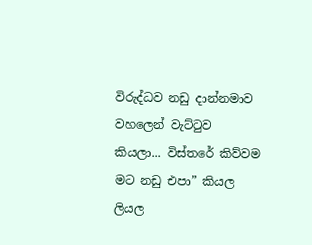විරුද්ධව නඩු දාන්නමාව වහලෙන් වැට්ටුව කියලා... විස්තරේ කිව්වම මට නඩු එපා” කියල ලියල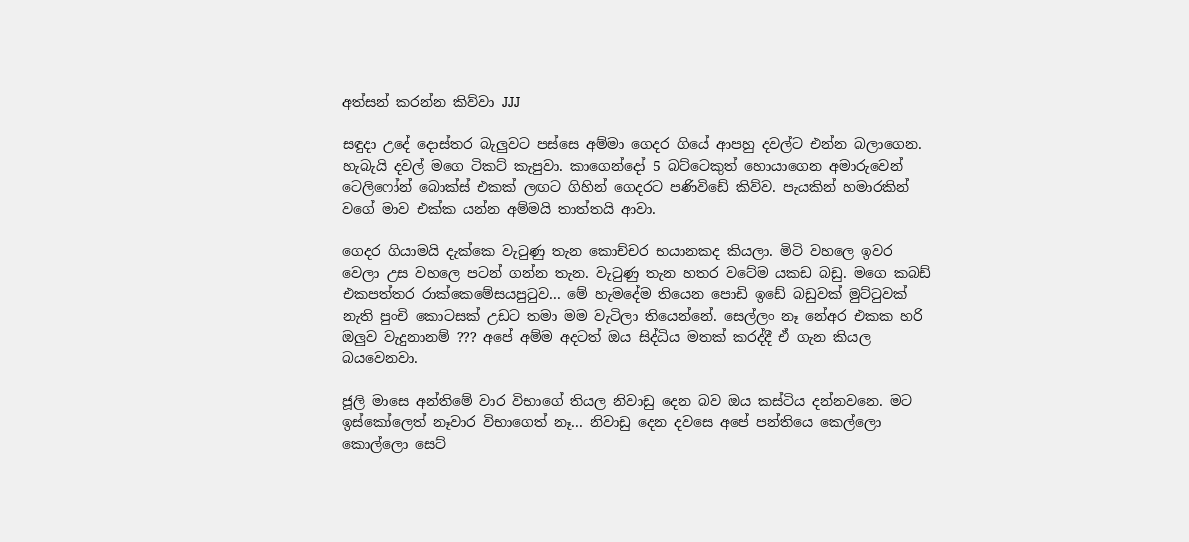අත්සන් කරන්න කිව්වා JJJ

සඳුදා උදේ දොස්තර බැලුවට පස්සෙ අම්මා ගෙදර ගියේ ආපහු දවල්ට එන්න බලාගෙන. හැබැයි දවල් මගෙ ටිකට් කැපුවා. කාගෙන්දෝ 5 බට්ටෙකුත් හොයාගෙන අමාරුවෙන් ටෙලිෆෝන් බොක්ස් එකක් ලඟට ගිහින් ගෙදරට පණිවිඩේ කිව්ව. පැයකින් හමාරකින් වගේ මාව එක්ක යන්න අම්මයි තාත්තයි ආවා.

ගෙදර ගියාමයි දැක්කෙ වැටුණු තැන කොච්චර භයානකද කියලා. මිටි වහලෙ ඉවර වෙලා උස වහලෙ පටන් ගන්න තැන. වැටුණු තැන හතර වටේම යකඩ බඩු. මගෙ කබඩ් එකපත්තර රාක්කෙමේසයපුටුව... මේ හැමදේම තියෙන පොඩි ඉඩේ බඩුවක් මුට්ටුවක් නැති පුංචි කොටසක් උඩට තමා මම වැටිලා තියෙන්නේ. සෙල්ලං නෑ නේඅර එකක හරි ඔලුව වැදුනානම් ??? අපේ අම්ම අදටත් ඔය සිද්ධිය මතක් කරද්දී ඒ ගැන කියල බයවෙනවා.

ජූලි මාසෙ අන්තිමේ වාර විභාගේ තියල නිවාඩු දෙන බව ඔය කස්ටිය දන්නවනෙ. මට ඉස්කෝලෙත් නෑවාර විභාගෙත් නෑ... නිවාඩු දෙන දවසෙ අපේ පන්තියෙ කෙල්ලො කොල්ලො සෙට්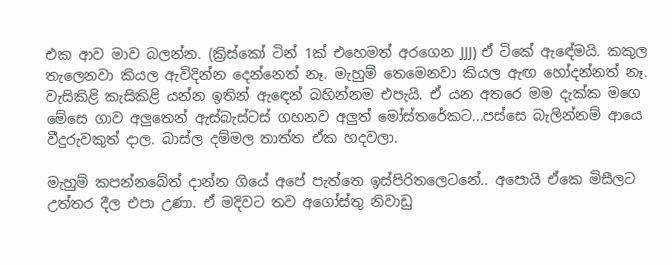එක ආව මාව බලන්න. (ක්‍රිස්කෝ ටින් 1ක් එහෙමත් අරගෙන JJJ) ඒ ටිකේ ඇඳේමයි. කකුල තැලෙනවා කියල ඇවිදින්න දෙන්නෙත් නෑ. මැහුම් තෙමෙනවා කියල ඇඟ හෝදන්නත් නෑ. වැසිකිළි කැසිකිළි යන්න ඉතින් ඇඳෙන් බහින්නම එපැයි. ඒ යන අතරෙ මම දැක්ක මගෙ මේසෙ ගාව අලුතෙන් ඇස්බැස්ටස් ගහනව අලුත් මෝස්තරේකට...පස්සෙ බැලින්නම් ආයෙ වීදුරුවකුත් දාල. බාස්ල දම්මල තාත්ත ඒක හදවලා.

මැහුම් කපන්නබේත් දාන්න ගියේ අපේ පැත්තෙ ඉස්පිරිතලෙටනේ.. අපොයි ඒකෙ මිසීලට උත්තර දීල එපා උණා. ඒ මදිවට තව අගෝස්තු නිවාඩු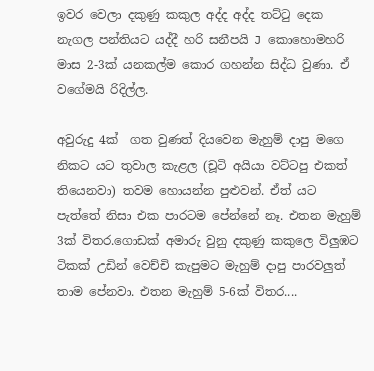ඉවර වෙලා දකුණු කකුල අද්ද අද්ද තට්ටු දෙක නැගල පන්තියට යද්දී හරි සනීපයි J කොහොමහරි මාස 2-3ක් යනකල්ම කොර ගහන්න සිද්ධ වුණා. ඒ වගේමයි රිදිල්ල.

අවුරුදු 4ක්  ගත වුණත් දියවෙන මැහුම් දාපු මගෙ නිකට යට තුවාල කැළල (චූටි අයියා වට්ටපු එකත් තියෙනවා) තවම හොයන්න පුළුවන්. ඒත් යට පැත්තේ නිසා එක පාරටම පේන්නේ නෑ. එතන මැහුම් 3ක් විතර.ගොඩක් අමාරු වුනු දකුණු කකුලෙ විලුඹට ටිකක් උඩින් වෙච්චි කැපුමට මැහුම් දාපු පාරවලුත් තාම පේනවා. එතන මැහුම් 5-6ක් විතර....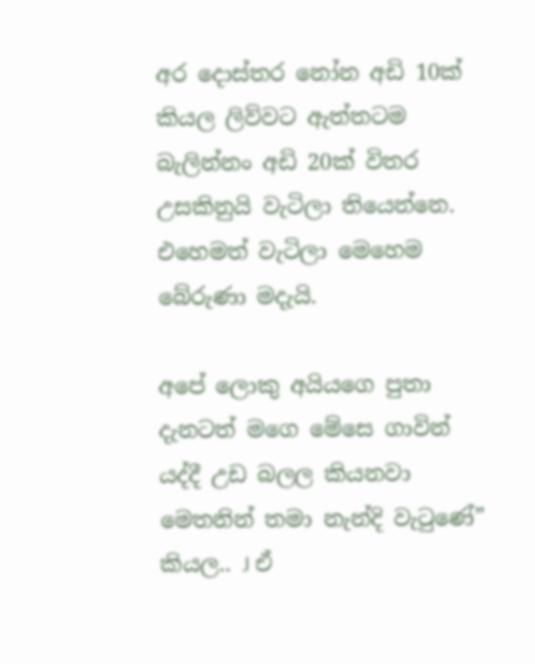අර දොස්තර නෝන අඩි 10ක් කියල ලිව්වට ඇත්තටම බැලින්නං අඩි 20ක් විතර උසකිනුයි වැටිලා තියෙන්නෙ. එහෙමත් වැටිලා මෙහෙම බේරුණා මදැයි.

අපේ ලොකු අයියගෙ පුතා දැනටත් මගෙ මේසෙ ගාවින් යද්දී උඩ බලල කියනවා මෙතනින් තමා නැන්දි වැටුණේ” කියල.. J ඒ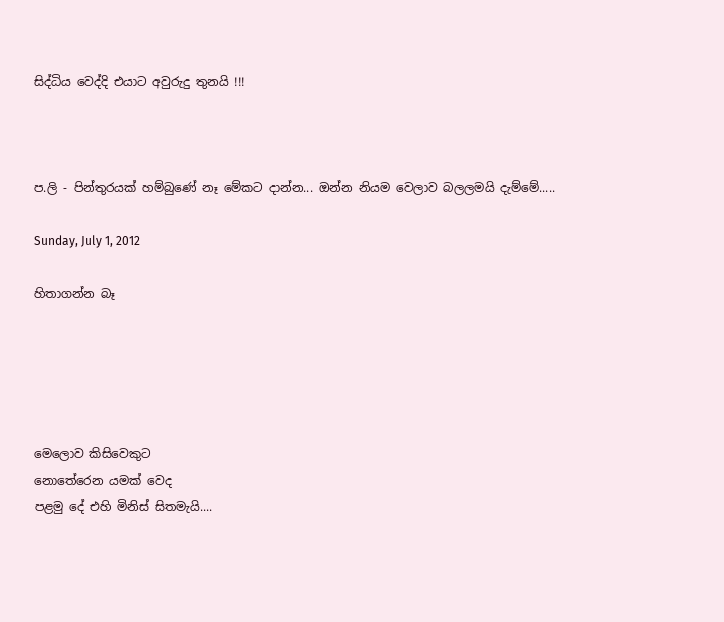සිද්ධිය වෙද්දි එයාට අවුරුදු තුනයි !!!



ප.ලි - පින්තුරයක් හම්බුණේ නෑ මේකට දාන්න... ඔන්න නියම වෙලාව බලලමයි දැම්මේ.....

Sunday, July 1, 2012

හිතාගන්න බෑ





මෙලොව කිසිවෙකුට
නොතේරෙන යමක් වෙද
පළමු දේ එහි මිනිස් සිතමැයි....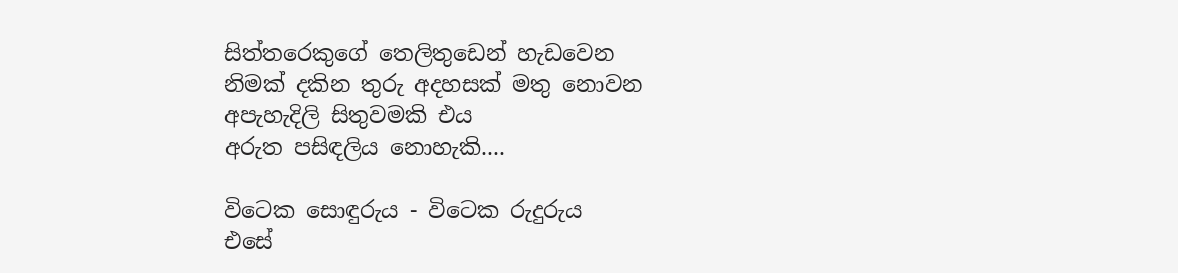සිත්තරෙකුගේ තෙලිතුඩෙන් හැඩවෙන
නිමක් දකින තුරු අදහසක් මතු නොවන
අපැහැදිලි සිතුවමකි එය
අරුත පසිඳලිය නොහැකි....

විටෙක සොඳුරුය - විටෙක රුදුරුය
එසේ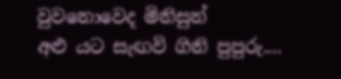වුවනොවෙද මිනිසුන්
අළු යට සැඟවි ගිනි පුපුරු....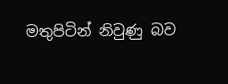මතුපිටින් නිවුණු බව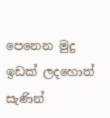පෙනෙන මුදු
ඉඩක් ලදහොත් සැණින්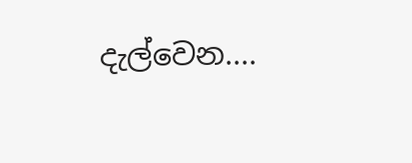දැල්වෙන....